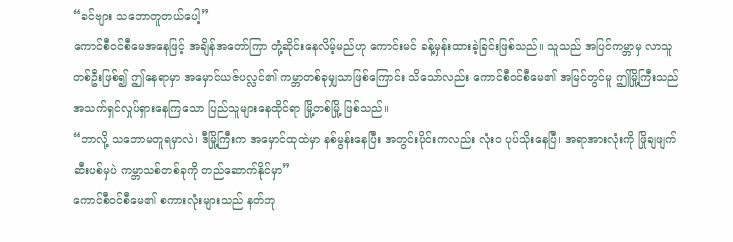“ခင်ဗျား သဘောတူတယ်ပေါ့”
ကောင်စီဝင်စီမေအနေဖြင့် အချိန်အတော်ကြာ တုံ့ဆိုင်းနေလိမ့်မည်ဟု ကောင်းမင် ခန့်မှန်းထားခဲ့ခြင်းဖြစ်သည်။ သူသည် အပြင်ကမ္ဘာမှ လာသူတစ်ဦးဖြစ်၍ ဤနေရာမှာ အမှောင်ယဇ်ပလ္လင်၏ ကမ္ဘာတစ်ခုမျှသာဖြစ်ကြောင်း သိသော်လည်း ကောင်စီဝင်စီမေ၏ အမြင်တွင်မူ ဤမြို့ကြီးသည် အသက်ရှင်လှုပ်ရှားနေကြသော ပြည်သူများနေထိုင်ရာ မြို့တစ်မြို့ ဖြစ်သည်။
“ဘာလို့ သဘောမတူရမှာလဲ၊ ဒီမြို့ကြီးက အမှောင်ထုထဲမှာ နစ်မွန်းနေပြီး အတွင်းပိုင်းကလည်း လုံးဝ ပုပ်သိုးနေပြီ၊ အရာအားလုံးကို ဖြိုချဖျက်ဆီးပစ်မှပဲ ကမ္ဘာသစ်တစ်ခုကို တည်ဆောက်နိုင်မှာ”
ကောင်စီဝင်စီမေ၏ စကားလုံးများသည် နတ်ဘု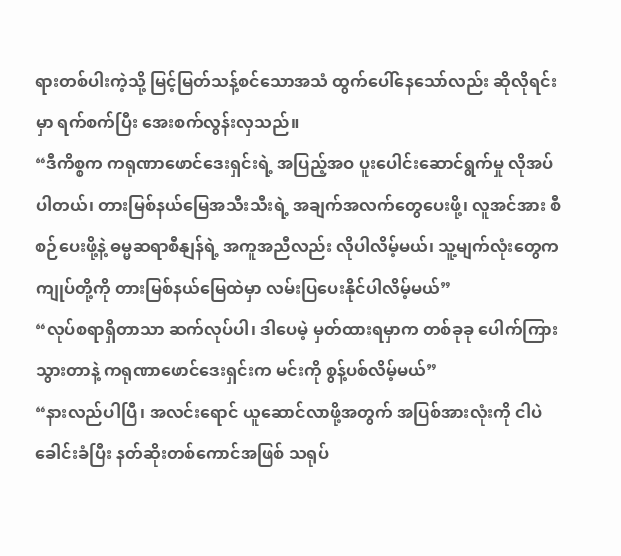ရားတစ်ပါးကဲ့သို့ မြင့်မြတ်သန့်စင်သောအသံ ထွက်ပေါ်နေသော်လည်း ဆိုလိုရင်းမှာ ရက်စက်ပြီး အေးစက်လွန်းလှသည်။
“ဒီကိစ္စက ကရုဏာဖောင်ဒေးရှင်းရဲ့ အပြည့်အဝ ပူးပေါင်းဆောင်ရွက်မှု လိုအပ်ပါတယ်၊ တားမြစ်နယ်မြေအသီးသီးရဲ့ အချက်အလက်တွေပေးဖို့၊ လူအင်အား စီစဉ်ပေးဖို့နဲ့ ဓမ္မဆရာစီနျန်ရဲ့ အကူအညီလည်း လိုပါလိမ့်မယ်၊ သူ့မျက်လုံးတွေက ကျုပ်တို့ကို တားမြစ်နယ်မြေထဲမှာ လမ်းပြပေးနိုင်ပါလိမ့်မယ်”
“လုပ်စရာရှိတာသာ ဆက်လုပ်ပါ၊ ဒါပေမဲ့ မှတ်ထားရမှာက တစ်ခုခု ပေါက်ကြားသွားတာနဲ့ ကရုဏာဖောင်ဒေးရှင်းက မင်းကို စွန့်ပစ်လိမ့်မယ်”
“နားလည်ပါပြီ၊ အလင်းရောင် ယူဆောင်လာဖို့အတွက် အပြစ်အားလုံးကို ငါပဲ ခေါင်းခံပြီး နတ်ဆိုးတစ်ကောင်အဖြစ် သရုပ်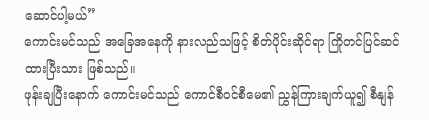ဆောင်ပါ့မယ်”
ကောင်းမင်သည် အခြေအနေကို နားလည်သဖြင့် စိတ်ပိုင်းဆိုင်ရာ ကြိုတင်ပြင်ဆင်ထားပြီးသား ဖြစ်သည်။
ဖုန်းချပြီးနောက် ကောင်းမင်သည် ကောင်စီဝင်စီမေ၏ ညွှန်ကြားချက်ယူ၍ စီနျန်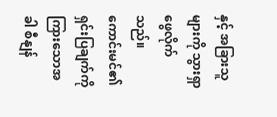နှင့် အခြားသူများကို သွားရှာဖွေလိုက်သည်။
ကောင်းမင်၏ ရှင်းပြချက်ကို ကြားသောအခါ စီနျန်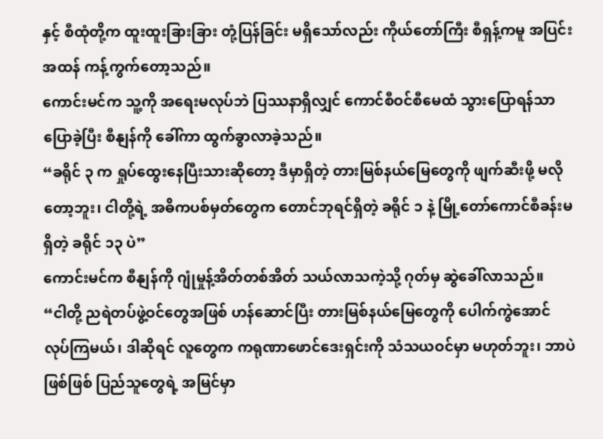နှင့် စီထုံတို့က ထူးထူးခြားခြား တုံ့ပြန်ခြင်း မရှိသော်လည်း ကိုယ်တော်ကြီး စီရှန့်ကမူ အပြင်းအထန် ကန့်ကွက်တော့သည်။
ကောင်းမင်က သူ့ကို အရေးမလုပ်ဘဲ ပြဿနာရှိလျှင် ကောင်စီဝင်စီမေထံ သွားပြောရန်သာ ပြောခဲ့ပြီး စီနျန်ကို ခေါ်ကာ ထွက်ခွာလာခဲ့သည်။
“ခရိုင် ၃ က ရှုပ်ထွေးနေပြီးသားဆိုတော့ ဒီမှာရှိတဲ့ တားမြစ်နယ်မြေတွေကို ဖျက်ဆီးဖို့ မလိုတော့ဘူး၊ ငါတို့ရဲ့ အဓိကပစ်မှတ်တွေက တောင်ဘုရင်ရှိတဲ့ ခရိုင် ၁ နဲ့ မြို့တော်ကောင်စီခန်းမရှိတဲ့ ခရိုင် ၁၃ ပဲ”
ကောင်းမင်က စီနျန်ကို ဂျုံမှုန့်အိတ်တစ်အိတ် သယ်လာသကဲ့သို့ ဂုတ်မှ ဆွဲခေါ်လာသည်။
“ငါတို့ ညရဲတပ်ဖွဲ့ဝင်တွေအဖြစ် ဟန်ဆောင်ပြီး တားမြစ်နယ်မြေတွေကို ပေါက်ကွဲအောင် လုပ်ကြမယ်၊ ဒါဆိုရင် လူတွေက ကရုဏာဖောင်ဒေးရှင်းကို သံသယဝင်မှာ မဟုတ်ဘူး၊ ဘာပဲဖြစ်ဖြစ် ပြည်သူတွေရဲ့ အမြင်မှာ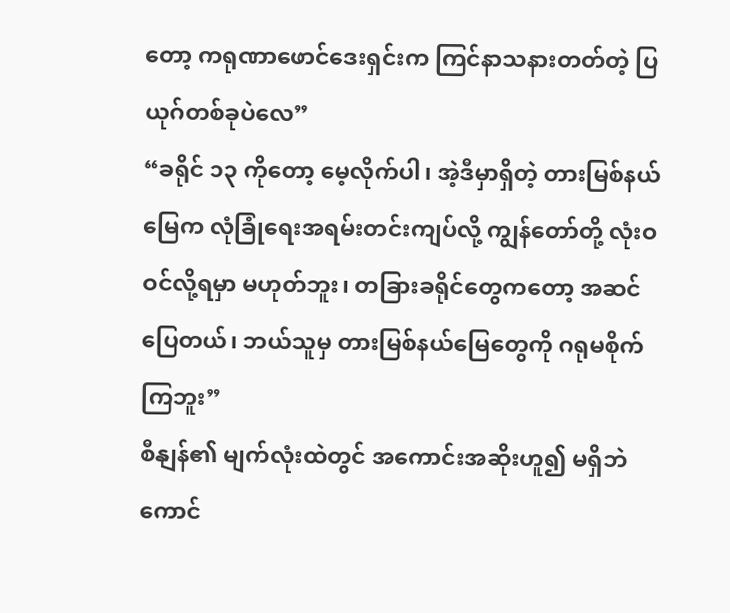တော့ ကရုဏာဖောင်ဒေးရှင်းက ကြင်နာသနားတတ်တဲ့ ပြယုဂ်တစ်ခုပဲလေ”
“ခရိုင် ၁၃ ကိုတော့ မေ့လိုက်ပါ၊ အဲ့ဒီမှာရှိတဲ့ တားမြစ်နယ်မြေက လုံခြုံရေးအရမ်းတင်းကျပ်လို့ ကျွန်တော်တို့ လုံးဝဝင်လို့ရမှာ မဟုတ်ဘူး၊ တခြားခရိုင်တွေကတော့ အဆင်ပြေတယ်၊ ဘယ်သူမှ တားမြစ်နယ်မြေတွေကို ဂရုမစိုက်ကြဘူး”
စီနျန်၏ မျက်လုံးထဲတွင် အကောင်းအဆိုးဟူ၍ မရှိဘဲ ကောင်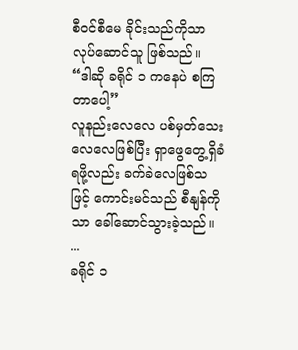စီဝင်စီမေ ခိုင်းသည်ကိုသာ လုပ်ဆောင်သူ ဖြစ်သည်။
“ဒါဆို ခရိုင် ၁ ကနေပဲ စကြတာပေါ့”
လူနည်းလေလေ ပစ်မှတ်သေးလေလေဖြစ်ပြီး ရှာဖွေတွေ့ရှိခံရဖို့လည်း ခက်ခဲလေဖြစ်သဖြင့် ကောင်းမင်သည် စီနျန်ကိုသာ ခေါ်ဆောင်သွားခဲ့သည်။
...
ခရိုင် ၁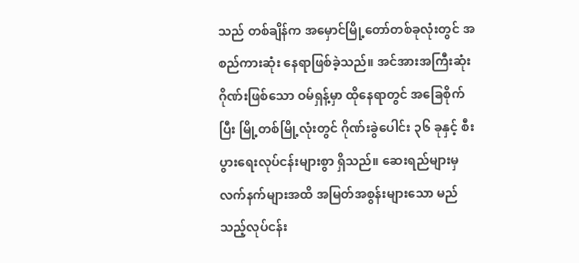သည် တစ်ချိန်က အမှောင်မြို့တော်တစ်ခုလုံးတွင် အစည်ကားဆုံး နေရာဖြစ်ခဲ့သည်။ အင်အားအကြီးဆုံး ဂိုဏ်းဖြစ်သော ဝမ်ရှန့်မှာ ထိုနေရာတွင် အခြေစိုက်ပြီး မြို့တစ်မြို့လုံးတွင် ဂိုဏ်းခွဲပေါင်း ၃၆ ခုနှင့် စီးပွားရေးလုပ်ငန်းများစွာ ရှိသည်။ ဆေးရည်များမှ လက်နက်များအထိ အမြတ်အစွန်းများသော မည်သည့်လုပ်ငန်း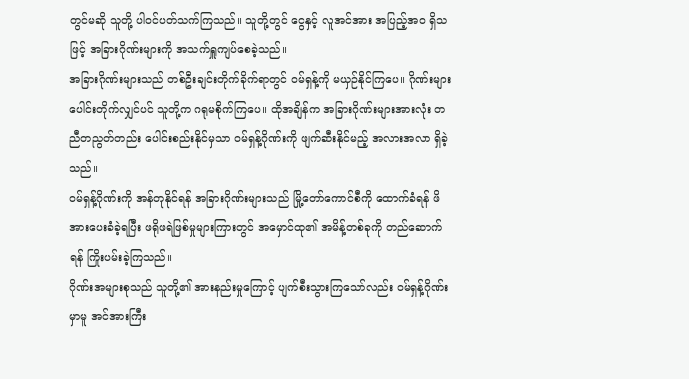တွင်မဆို သူတို့ ပါဝင်ပတ်သက်ကြသည်။ သူတို့တွင် ငွေနှင့် လူအင်အား အပြည့်အဝ ရှိသဖြင့် အခြားဂိုဏ်းများကို အသက်ရှူကျပ်စေခဲ့သည်။
အခြားဂိုဏ်းများသည် တစ်ဦးချင်းတိုက်ခိုက်ရာတွင် ဝမ်ရှန့်ကို မယှဉ်နိုင်ကြပေ။ ဂိုဏ်းများ ပေါင်းတိုက်လျှင်ပင် သူတို့က ဂရုမစိုက်ကြပေ။ ထိုအချိန်က အခြားဂိုဏ်းများအားလုံး တညီတညွတ်တည်း ပေါင်းစည်းနိုင်မှသာ ဝမ်ရှန့်ဂိုဏ်းကို ဖျက်ဆီးနိုင်မည့် အလားအလာ ရှိခဲ့သည်။
ဝမ်ရှန့်ဂိုဏ်းကို အန်တုနိုင်ရန် အခြားဂိုဏ်းများသည် မြို့တော်ကောင်စီကို ထောက်ခံရန် ဖိအားပေးခံခဲ့ရပြီး ဖရိုဖရဲဖြစ်မှုများကြားတွင် အမှောင်ထု၏ အမိန့်တစ်ခုကို တည်ဆောက်ရန် ကြိုးပမ်းခဲ့ကြသည်။
ဂိုဏ်းအများစုသည် သူတို့၏ အားနည်းမှုကြောင့် ပျက်စီးသွားကြသော်လည်း ဝမ်ရှန့်ဂိုဏ်းမှာမူ အင်အားကြီး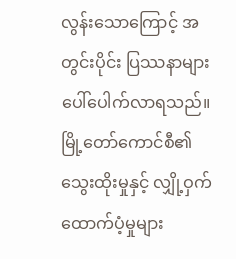လွန်းသောကြောင့် အတွင်းပိုင်း ပြဿနာများ ပေါ်ပေါက်လာရသည်။ မြို့တော်ကောင်စီ၏ သွေးထိုးမှုနှင့် လျှို့ဝှက်ထောက်ပံ့မှုများ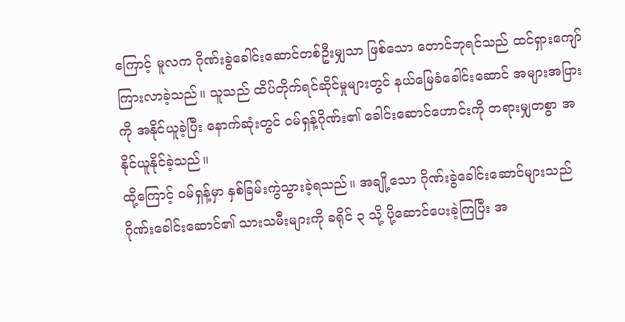ကြောင့် မူလက ဂိုဏ်းခွဲခေါင်းဆောင်တစ်ဦးမျှသာ ဖြစ်သော တောင်ဘုရင်သည် ထင်ရှားကျော်ကြားလာခဲ့သည်။ သူသည် ထိပ်တိုက်ရင်ဆိုင်မှုများတွင် နယ်မြေခံခေါင်းဆောင် အများအပြားကို အနိုင်ယူခဲ့ပြီး နောက်ဆုံးတွင် ဝမ်ရှန့်ဂိုဏ်း၏ ခေါင်းဆောင်ဟောင်းကို တရားမျှတစွာ အနိုင်ယူနိုင်ခဲ့သည်။
ထို့ကြောင့် ဝမ်ရှန့်မှာ နှစ်ခြမ်းကွဲသွားခဲ့ရသည်။ အချို့သော ဂိုဏ်းခွဲခေါင်းဆောင်များသည် ဂိုဏ်းခေါင်းဆောင်၏ သားသမီးများကို ခရိုင် ၃ သို့ ပို့ဆောင်ပေးခဲ့ကြပြီး အ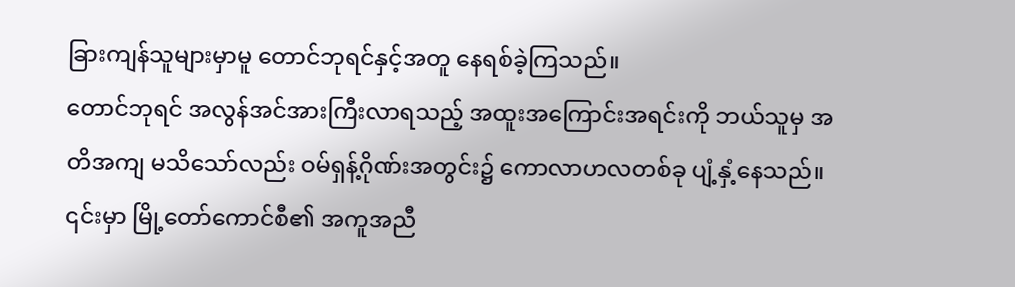ခြားကျန်သူများမှာမူ တောင်ဘုရင်နှင့်အတူ နေရစ်ခဲ့ကြသည်။
တောင်ဘုရင် အလွန်အင်အားကြီးလာရသည့် အထူးအကြောင်းအရင်းကို ဘယ်သူမှ အတိအကျ မသိသော်လည်း ဝမ်ရှန့်ဂိုဏ်းအတွင်း၌ ကောလာဟလတစ်ခု ပျံ့နှံ့နေသည်။ ၎င်းမှာ မြို့တော်ကောင်စီ၏ အကူအညီ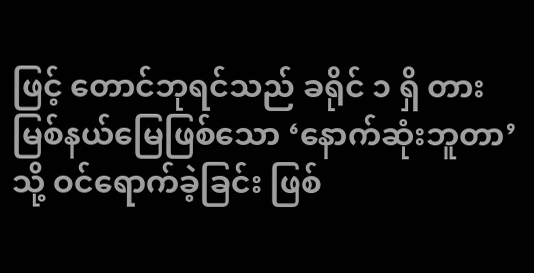ဖြင့် တောင်ဘုရင်သည် ခရိုင် ၁ ရှိ တားမြစ်နယ်မြေဖြစ်သော ‘နောက်ဆုံးဘူတာ’သို့ ဝင်ရောက်ခဲ့ခြင်း ဖြစ်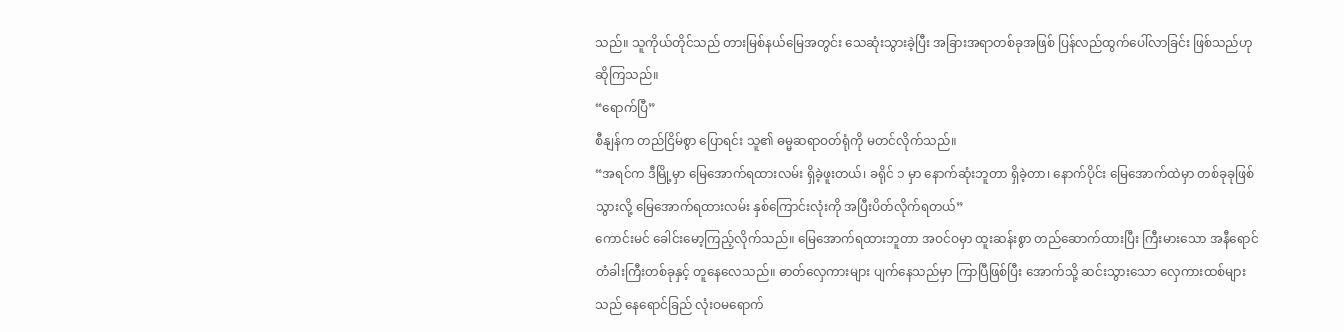သည်။ သူကိုယ်တိုင်သည် တားမြစ်နယ်မြေအတွင်း သေဆုံးသွားခဲ့ပြီး အခြားအရာတစ်ခုအဖြစ် ပြန်လည်ထွက်ပေါ်လာခြင်း ဖြစ်သည်ဟု ဆိုကြသည်။
“ရောက်ပြီ”
စီနျန်က တည်ငြိမ်စွာ ပြောရင်း သူ၏ ဓမ္မဆရာဝတ်ရုံကို မတင်လိုက်သည်။
“အရင်က ဒီမြို့မှာ မြေအောက်ရထားလမ်း ရှိခဲ့ဖူးတယ်၊ ခရိုင် ၁ မှာ နောက်ဆုံးဘူတာ ရှိခဲ့တာ၊ နောက်ပိုင်း မြေအောက်ထဲမှာ တစ်ခုခုဖြစ်သွားလို့ မြေအောက်ရထားလမ်း နှစ်ကြောင်းလုံးကို အပြီးပိတ်လိုက်ရတယ်”
ကောင်းမင် ခေါင်းမော့ကြည့်လိုက်သည်။ မြေအောက်ရထားဘူတာ အဝင်ဝမှာ ထူးဆန်းစွာ တည်ဆောက်ထားပြီး ကြီးမားသော အနီရောင်တံခါးကြီးတစ်ခုနှင့် တူနေလေသည်။ ဓာတ်လှေကားများ ပျက်နေသည်မှာ ကြာပြီဖြစ်ပြီး အောက်သို့ ဆင်းသွားသော လှေကားထစ်များသည် နေရောင်ခြည် လုံးဝမရောက်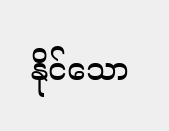နိုင်သော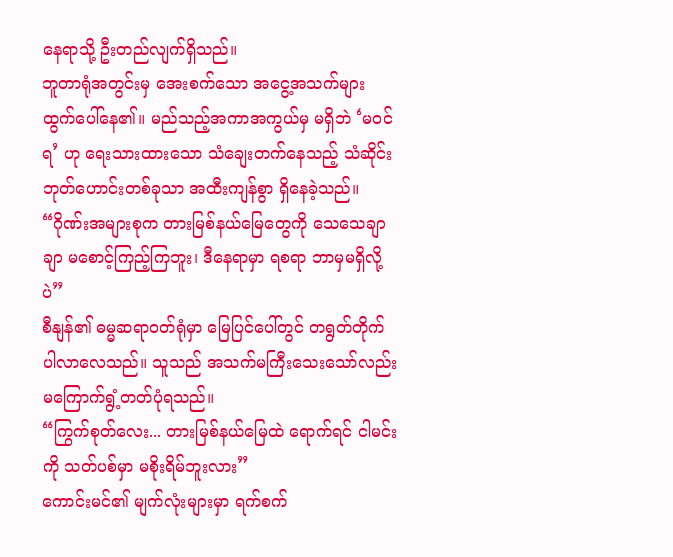နေရာသို့ ဦးတည်လျက်ရှိသည်။
ဘူတာရုံအတွင်းမှ အေးစက်သော အငွေ့အသက်များ ထွက်ပေါ်နေ၏။ မည်သည့်အကာအကွယ်မှ မရှိဘဲ ‘မဝင်ရ’ ဟု ရေးသားထားသော သံချေးတက်နေသည့် သံဆိုင်းဘုတ်ဟောင်းတစ်ခုသာ အထီးကျန်စွာ ရှိနေခဲ့သည်။
“ဂိုဏ်းအများစုက တားမြစ်နယ်မြေတွေကို သေသေချာချာ မစောင့်ကြည့်ကြဘူး၊ ဒီနေရာမှာ ရစရာ ဘာမှမရှိလို့ပဲ”
စီနျန်၏ ဓမ္မဆရာဝတ်ရုံမှာ မြေပြင်ပေါ်တွင် တရွတ်တိုက် ပါလာလေသည်။ သူသည် အသက်မကြီးသေးသော်လည်း မကြောက်ရွံ့တတ်ပုံရသည်။
“ကြွက်စုတ်လေး... တားမြစ်နယ်မြေထဲ ရောက်ရင် ငါမင်းကို သတ်ပစ်မှာ မစိုးရိမ်ဘူးလား”
ကောင်းမင်၏ မျက်လုံးများမှာ ရက်စက်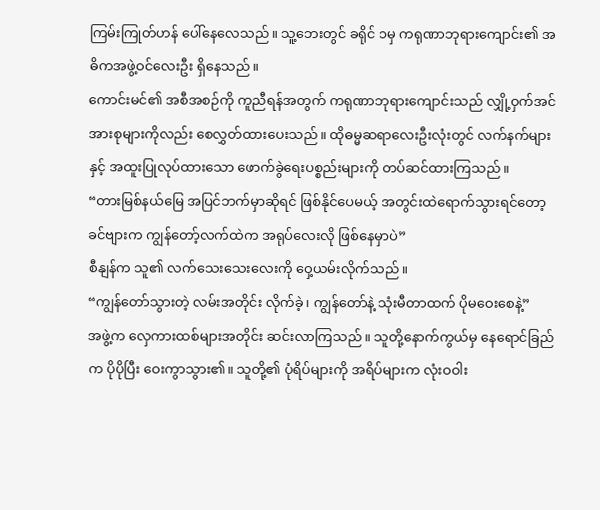ကြမ်းကြုတ်ဟန် ပေါ်နေလေသည်။ သူ့ဘေးတွင် ခရိုင် ၁မှ ကရုဏာဘုရားကျောင်း၏ အဓိကအဖွဲ့ဝင်လေးဦး ရှိနေသည်။
ကောင်းမင်၏ အစီအစဉ်ကို ကူညီရန်အတွက် ကရုဏာဘုရားကျောင်းသည် လျှို့ဝှက်အင်အားစုများကိုလည်း စေလွှတ်ထားပေးသည်။ ထိုဓမ္မဆရာလေးဦးလုံးတွင် လက်နက်များနှင့် အထူးပြုလုပ်ထားသော ဖောက်ခွဲရေးပစ္စည်းများကို တပ်ဆင်ထားကြသည်။
“တားမြစ်နယ်မြေ အပြင်ဘက်မှာဆိုရင် ဖြစ်နိုင်ပေမယ့် အတွင်းထဲရောက်သွားရင်တော့ ခင်ဗျားက ကျွန်တော့်လက်ထဲက အရုပ်လေးလို ဖြစ်နေမှာပဲ”
စီနျန်က သူ၏ လက်သေးသေးလေးကို ဝှေ့ယမ်းလိုက်သည်။
“ကျွန်တော်သွားတဲ့ လမ်းအတိုင်း လိုက်ခဲ့၊ ကျွန်တော်နဲ့ သုံးမီတာထက် ပိုမဝေးစေနဲ့”
အဖွဲ့က လှေကားထစ်များအတိုင်း ဆင်းလာကြသည်။ သူတို့နောက်ကွယ်မှ နေရောင်ခြည်က ပိုပိုပြီး ဝေးကွာသွား၏။ သူတို့၏ ပုံရိပ်များကို အရိပ်များက လုံးဝဝါး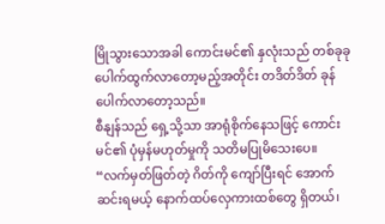မြိုသွားသောအခါ ကောင်းမင်၏ နှလုံးသည် တစ်ခုခု ပေါက်ထွက်လာတော့မည့်အတိုင်း တဒိတ်ဒိတ် ခုန်ပေါက်လာတော့သည်။
စီနျန်သည် ရှေ့သို့သာ အာရုံစိုက်နေသဖြင့် ကောင်းမင်၏ ပုံမှန်မဟုတ်မှုကို သတိမပြုမိသေးပေ။
“လက်မှတ်ဖြတ်တဲ့ ဂိတ်ကို ကျော်ပြီးရင် အောက်ဆင်းရမယ့် နောက်ထပ်လှေကားထစ်တွေ ရှိတယ်၊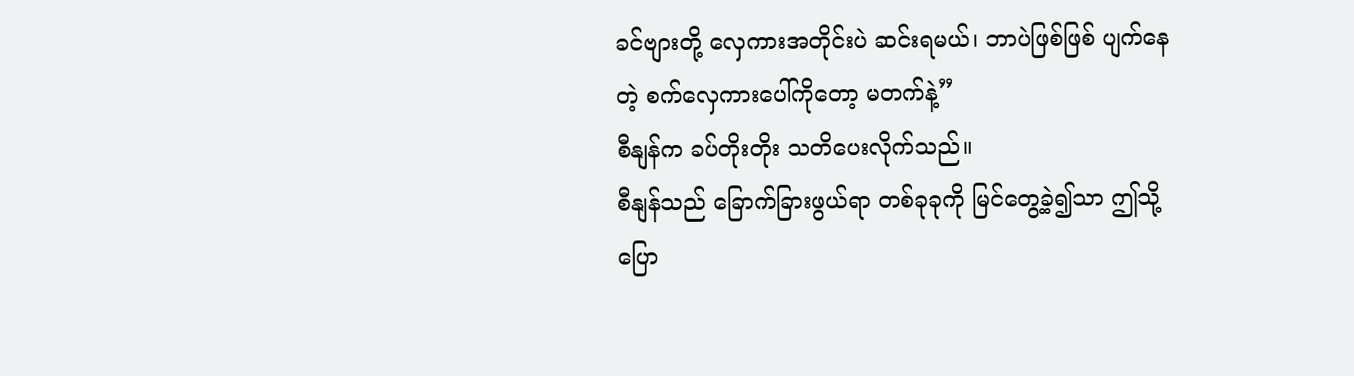ခင်ဗျားတို့ လှေကားအတိုင်းပဲ ဆင်းရမယ်၊ ဘာပဲဖြစ်ဖြစ် ပျက်နေတဲ့ စက်လှေကားပေါ်ကိုတော့ မတက်နဲ့”
စီနျန်က ခပ်တိုးတိုး သတိပေးလိုက်သည်။
စီနျန်သည် ခြောက်ခြားဖွယ်ရာ တစ်ခုခုကို မြင်တွေ့ခဲ့၍သာ ဤသို့ပြော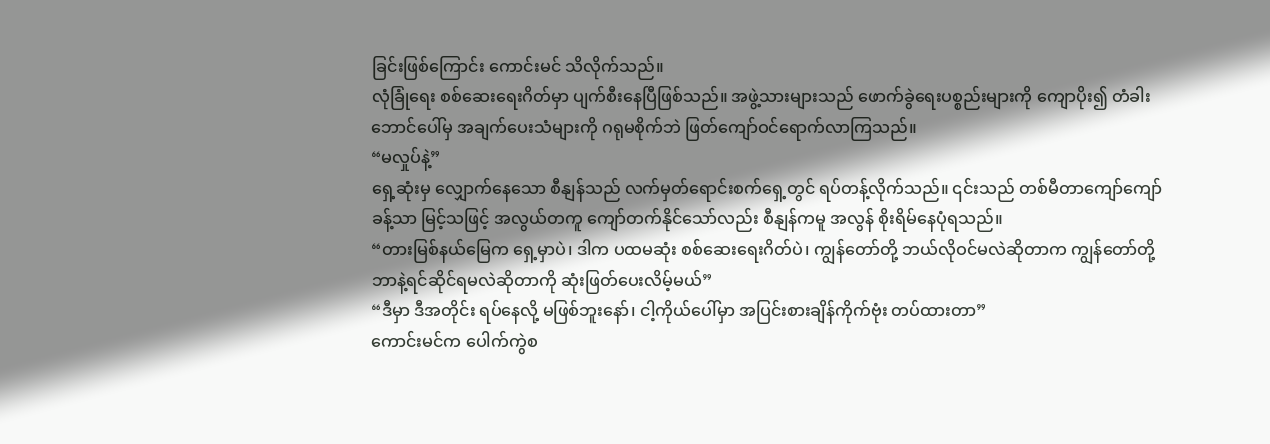ခြင်းဖြစ်ကြောင်း ကောင်းမင် သိလိုက်သည်။
လုံခြုံရေး စစ်ဆေးရေးဂိတ်မှာ ပျက်စီးနေပြီဖြစ်သည်။ အဖွဲ့သားများသည် ဖောက်ခွဲရေးပစ္စည်းများကို ကျောပိုး၍ တံခါးဘောင်ပေါ်မှ အချက်ပေးသံများကို ဂရုမစိုက်ဘဲ ဖြတ်ကျော်ဝင်ရောက်လာကြသည်။
“မလှုပ်နဲ့”
ရှေ့ဆုံးမှ လျှောက်နေသော စီနျန်သည် လက်မှတ်ရောင်းစက်ရှေ့တွင် ရပ်တန့်လိုက်သည်။ ၎င်းသည် တစ်မီတာကျော်ကျော်ခန့်သာ မြင့်သဖြင့် အလွယ်တကူ ကျော်တက်နိုင်သော်လည်း စီနျန်ကမူ အလွန် စိုးရိမ်နေပုံရသည်။
“တားမြစ်နယ်မြေက ရှေ့မှာပဲ၊ ဒါက ပထမဆုံး စစ်ဆေးရေးဂိတ်ပဲ၊ ကျွန်တော်တို့ ဘယ်လိုဝင်မလဲဆိုတာက ကျွန်တော်တို့ ဘာနဲ့ရင်ဆိုင်ရမလဲဆိုတာကို ဆုံးဖြတ်ပေးလိမ့်မယ်”
“ဒီမှာ ဒီအတိုင်း ရပ်နေလို့ မဖြစ်ဘူးနော်၊ ငါ့ကိုယ်ပေါ်မှာ အပြင်းစားချိန်ကိုက်ဗုံး တပ်ထားတာ”
ကောင်းမင်က ပေါက်ကွဲစ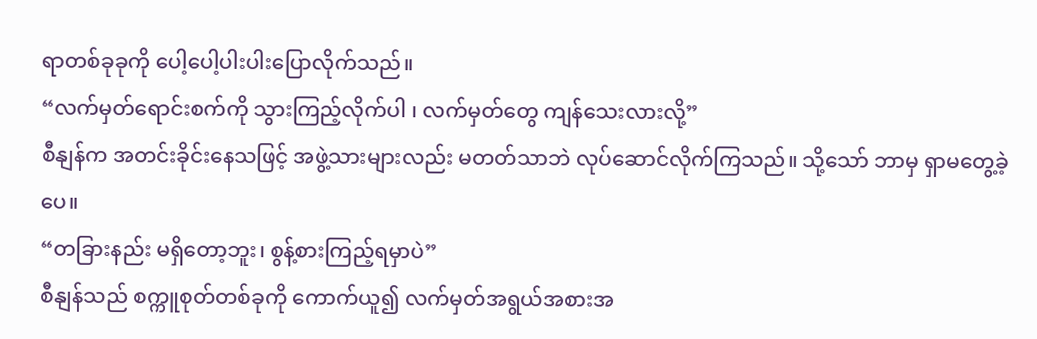ရာတစ်ခုခုကို ပေါ့ပေါ့ပါးပါးပြောလိုက်သည်။
“လက်မှတ်ရောင်းစက်ကို သွားကြည့်လိုက်ပါ ၊ လက်မှတ်တွေ ကျန်သေးလားလို့”
စီနျန်က အတင်းခိုင်းနေသဖြင့် အဖွဲ့သားများလည်း မတတ်သာဘဲ လုပ်ဆောင်လိုက်ကြသည်။ သို့သော် ဘာမှ ရှာမတွေ့ခဲ့ပေ။
“တခြားနည်း မရှိတော့ဘူး၊ စွန့်စားကြည့်ရမှာပဲ”
စီနျန်သည် စက္ကူစုတ်တစ်ခုကို ကောက်ယူ၍ လက်မှတ်အရွယ်အစားအ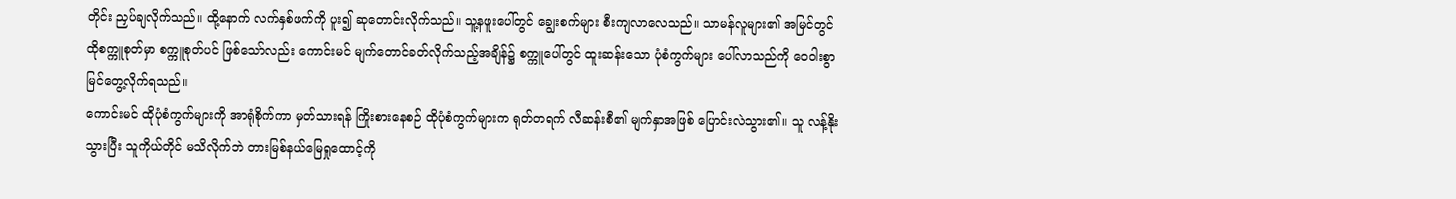တိုင်း ညှပ်ချလိုက်သည်။ ထို့နောက် လက်နှစ်ဖက်ကို ပူး၍ ဆုတောင်းလိုက်သည်။ သူ့နဖူးပေါ်တွင် ချွေးစက်များ စီးကျလာလေသည်။ သာမန်လူများ၏ အမြင်တွင် ထိုစက္ကူစုတ်မှာ စက္ကူစုတ်ပင် ဖြစ်သော်လည်း ကောင်းမင် မျက်တောင်ခတ်လိုက်သည့်အချိန်၌ စက္ကူပေါ်တွင် ထူးဆန်းသော ပုံစံကွက်များ ပေါ်လာသည်ကို ဝေဝါးစွာ မြင်တွေ့လိုက်ရသည်။
ကောင်းမင် ထိုပုံစံကွက်များကို အာရုံစိုက်ကာ မှတ်သားရန် ကြိုးစားနေစဉ် ထိုပုံစံကွက်များက ရုတ်တရက် လီဆန်းစီ၏ မျက်နှာအဖြစ် ပြောင်းလဲသွား၏။ သူ လန့်နိုးသွားပြီး သူကိုယ်တိုင် မသိလိုက်ဘဲ တားမြစ်နယ်မြေရှုထောင့်ကို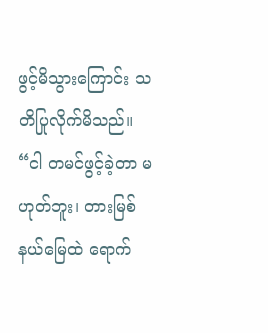ဖွင့်မိသွားကြောင်း သတိပြုလိုက်မိသည်။
“ငါ တမင်ဖွင့်ခဲ့တာ မဟုတ်ဘူး၊ တားမြစ်နယ်မြေထဲ ရောက်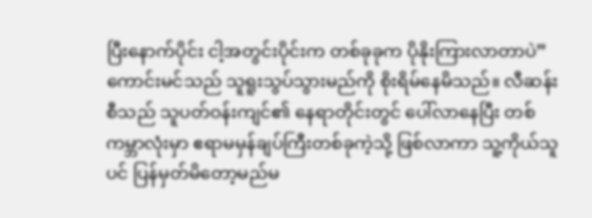ပြီးနောက်ပိုင်း ငါ့အတွင်းပိုင်းက တစ်ခုခုက ပိုနိုးကြားလာတာပဲ”
ကောင်းမင်သည် သူရူးသွပ်သွားမည်ကို စိုးရိမ်နေမိသည်။ လီဆန်းစီသည် သူပတ်ဝန်းကျင်၏ နေရာတိုင်းတွင် ပေါ်လာနေပြီး တစ်ကမ္ဘာလုံးမှာ ဧရာမမှန်ချပ်ကြီးတစ်ခုကဲ့သို့ ဖြစ်လာကာ သူ့ကိုယ်သူပင် ပြန်မှတ်မိတော့မည်မ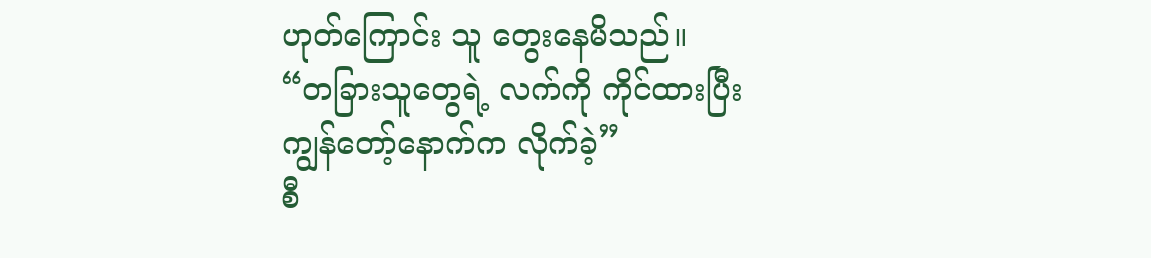ဟုတ်ကြောင်း သူ တွေးနေမိသည်။
“တခြားသူတွေရဲ့ လက်ကို ကိုင်ထားပြီး ကျွန်တော့်နောက်က လိုက်ခဲ့”
စီ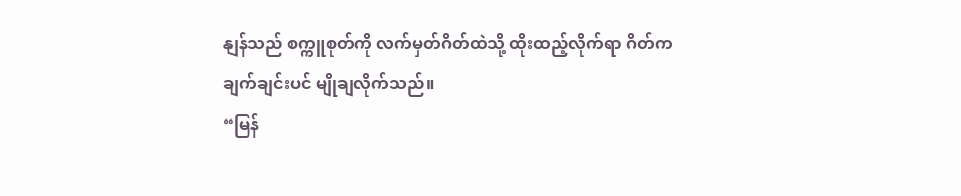နျန်သည် စက္ကူစုတ်ကို လက်မှတ်ဂိတ်ထဲသို့ ထိုးထည့်လိုက်ရာ ဂိတ်က ချက်ချင်းပင် မျိုချလိုက်သည်။
“မြန်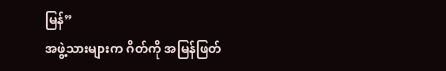မြန်”
အဖွဲ့သားများက ဂိတ်ကို အမြန်ဖြတ်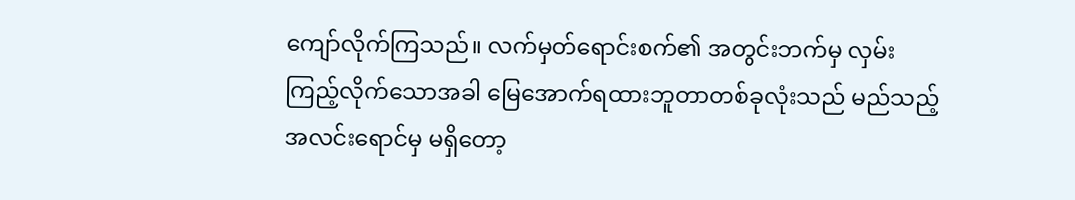ကျော်လိုက်ကြသည်။ လက်မှတ်ရောင်းစက်၏ အတွင်းဘက်မှ လှမ်းကြည့်လိုက်သောအခါ မြေအောက်ရထားဘူတာတစ်ခုလုံးသည် မည်သည့်အလင်းရောင်မှ မရှိတော့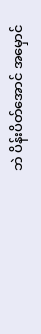ဘဲ ပိန်းပိတ်အောင် အမှောင်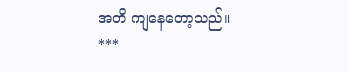အတိ ကျနေတော့သည်။
***